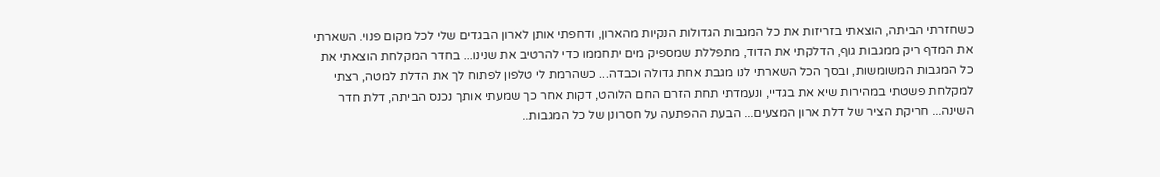כשחזרתי הביתה, הוצאתי בזריזות את כל המגבות הגדולות הנקיות מהארון, ודחפתי אותן לארון הבגדים שלי לכל מקום פנוי. השארתי את המדף ריק ממגבות גוף, הדלקתי את הדוד, מתפללת שמספיק מים יתחממו כדי להרטיב את שנינו... בחדר המקלחת הוצאתי את כל המגבות המשומשות, ובסך הכל השארתי לנו מגבת אחת גדולה וכבדה... כשהרמת לי טלפון לפתוח לך את הדלת למטה, רצתי למקלחת פשטתי במהירות שיא את בגדיי, ונעמדתי תחת הזרם החם הלוהט, דקות אחר כך שמעתי אותך נכנס הביתה, דלת חדר השינה... חריקת הציר של דלת ארון המצעים... הבעת ההפתעה על חסרונן של כל המגבות..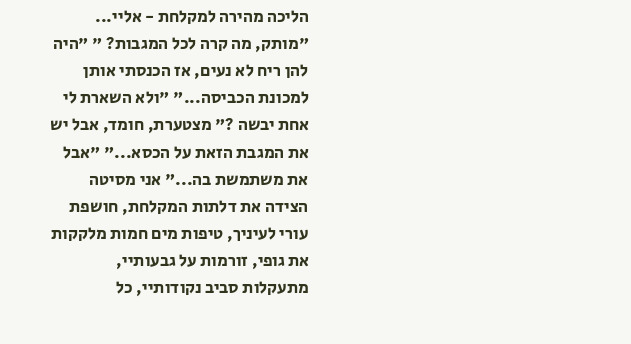הליכה מהירה למקלחת - אליי... "מותק, מה קרה לכל המגבות? " "היה להן ריח לא נעים, אז הכנסתי אותן למכונת הכביסה..." "ולא השארת לי אחת יבשה ?" מצטערת, חומד, אבל יש את המגבת הזאת על הכסא..." "אבל את משתמשת בה..." אני מסיטה הצידה את דלתות המקלחת, חושפת עורי לעיניך, טיפות מים חמות מלקקות את גופי, זורמות על גבעותיי, מתעקלות סביב נקודותיי, כל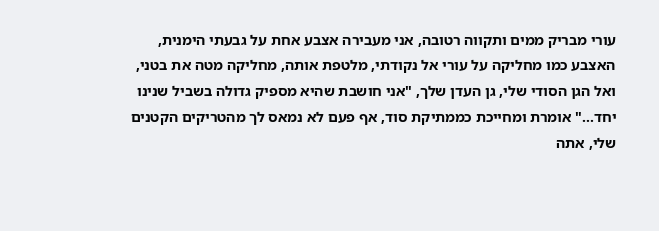עורי מבריק ממים ותקווה רטובה, אני מעבירה אצבע אחת על גבעתי הימנית, האצבע כמו מחליקה על עורי אל נקודתי, מלטפת אותה, מחליקה מטה את בטני, ואל הגן הסודי שלי, גן העדן שלך, "אני חושבת שהיא מספיק גדולה בשביל שנינו יחד..." אומרת ומחייכת כממתיקת סוד, אף פעם לא נמאס לך מהטריקים הקטנים שלי, אתה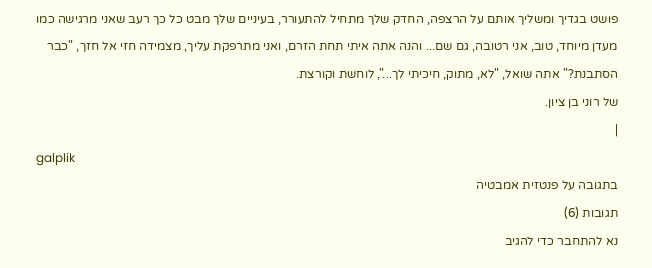פושט בגדיך ומשליך אותם על הרצפה, החדק שלך מתחיל להתעורר, בעיניים שלך מבט כל כך רעב שאני מרגישה כמו מעדן מיוחד, טוב, אני רטובה, גם שם... והנה אתה איתי תחת הזרם, ואני מתרפקת עליך, מצמידה חזי אל חזך, "כבר הסתבנת?" אתה שואל, "לא, מתוק, חיכיתי לך...", לוחשת וקורצת.
של רוני בן ציון.
|
galplik
בתגובה על פנטזית אמבטיה
תגובות (6)
נא להתחבר כדי להגיב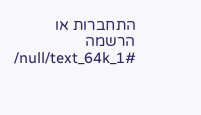התחברות או הרשמה
/null/text_64k_1#